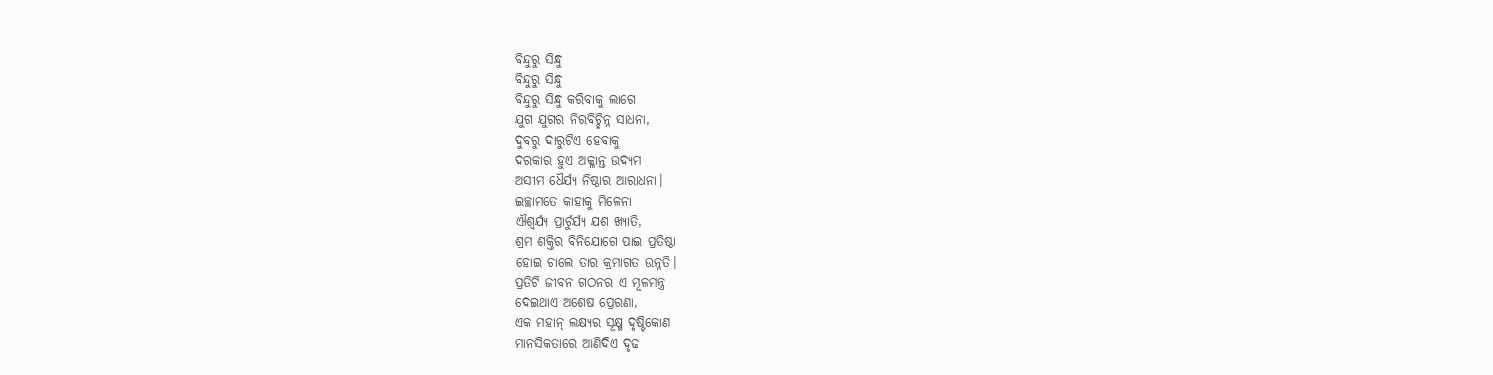ବିନ୍ଦୁରୁ ସିନ୍ଧୁ
ବିନ୍ଦୁରୁ ସିନ୍ଧୁ
ବିନ୍ଦୁରୁ ସିନ୍ଧୁ କରିବାକୁ ଲାଗେ
ଯୁଗ ଯୁଗର ନିରବିଚ୍ଛିନ୍ନ ସାଧନା,
ଦୁବରୁ ଦାରୁଟିଏ ହେବାକୁ
ଦରକାର ହୁଏ ଅକ୍ଳାନ୍ତ ଉଦ୍ୟମ
ଅସୀମ ଧୈର୍ଯ୍ୟ ନିଷ୍ଠାର ଆରାଧନା।
ଇଚ୍ଛାମତେ କାହାକୁ ମିଳେନା
ଐଶ୍ୱର୍ଯ୍ୟ ପ୍ରାର୍ଚୁର୍ଯ୍ୟ ଯଶ ଖ୍ୟାତି,
ଶ୍ରମ ଶକ୍ତିର ବିନିଯୋଗେ ପାଇ ପ୍ରତିଷ୍ଠା
ହୋଇ ଚାଲେ ତାର କ୍ରମାଗତ ଉନ୍ନତି।
ପ୍ରତିଟି ଜୀବନ ଗଠନର ଏ ମୂଳମନ୍ତ୍ର
ଦେଇଥାଏ ଅଶେଷ ପ୍ରେରଣା,
ଏକ ମହାନ୍ ଲକ୍ଷ୍ୟର ସୂକ୍ଷ୍ମ ଦୃଷ୍ଟିକୋଣ
ମାନସିକତାରେ ଆଣିଦିଏ ଦୃଢ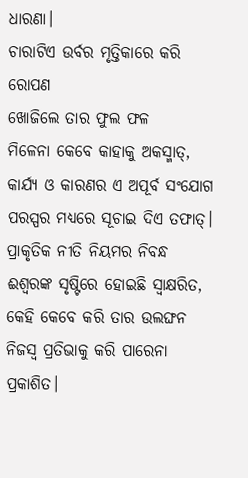ଧାରଣା।
ଚାରାଟିଏ ଉର୍ବର ମୃତ୍ତିକାରେ କରି ରୋପଣ
ଖୋଜିଲେ ତାର ଫୁଲ ଫଳ
ମିଳେନା କେବେ କାହାକୁ ଅକସ୍ମାତ୍,
କାର୍ଯ୍ୟ ଓ କାରଣର ଏ ଅପୂର୍ବ ସଂଯୋଗ
ପରସ୍ପର ମଧ୍ୟରେ ସୂଚାଇ ଦିଏ ତଫାତ୍।
ପ୍ରାକୃତିକ ନୀତି ନିୟମର ନିବନ୍ଧ
ଈଶ୍ଵରଙ୍କ ସୃଷ୍ଟିରେ ହୋଇଛି ସ୍ୱାକ୍ଷରିତ,
କେହି କେବେ କରି ତାର ଉଲଙ୍ଘନ
ନିଜସ୍ଵ ପ୍ରତିଭାକୁ କରି ପାରେନା ପ୍ରକାଶିତ।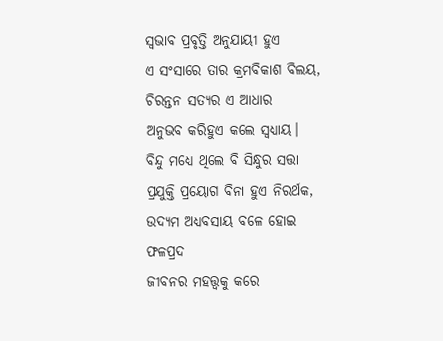ସ୍ଵଭାବ ପ୍ରବୃତ୍ତି ଅନୁଯାୟୀ ହୁଏ
ଏ ସଂସାରେ ତାର କ୍ରମବିକାଶ ବିଲୟ,
ଚିରନ୍ତନ ସତ୍ୟର ଏ ଆଧାର
ଅନୁଭବ କରିହୁଏ କଲେ ସ୍ଵଧ୍ୟାୟ।
ବିନ୍ଦୁ ମଧ୍ୟେ ଥିଲେ ବି ସିନ୍ଧୁର ସତ୍ତା
ପ୍ରଯୁକ୍ତି ପ୍ରୟୋଗ ବିନା ହୁଏ ନିରର୍ଥକ,
ଉଦ୍ୟମ ଅଧ୍ୟବସାୟ ବଳେ ହୋଇ ଫଳପ୍ରଦ
ଜୀବନର ମହତ୍ତ୍ଵକୁ କରେ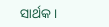ସାର୍ଥକ।